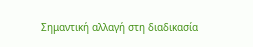Σημαντική αλλαγή στη διαδικασία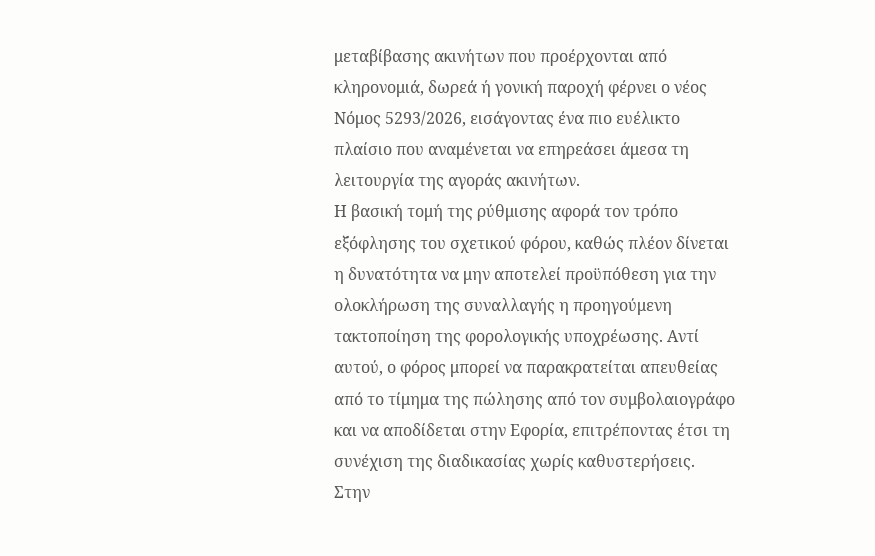μεταβίβασης ακινήτων που προέρχονται από κληρονομιά, δωρεά ή γονική παροχή φέρνει ο νέος Νόμος 5293/2026, εισάγοντας ένα πιο ευέλικτο πλαίσιο που αναμένεται να επηρεάσει άμεσα τη λειτουργία της αγοράς ακινήτων.
Η βασική τομή της ρύθμισης αφορά τον τρόπο εξόφλησης του σχετικού φόρου, καθώς πλέον δίνεται η δυνατότητα να μην αποτελεί προϋπόθεση για την ολοκλήρωση της συναλλαγής η προηγούμενη τακτοποίηση της φορολογικής υποχρέωσης. Αντί αυτού, ο φόρος μπορεί να παρακρατείται απευθείας από το τίμημα της πώλησης από τον συμβολαιογράφο και να αποδίδεται στην Εφορία, επιτρέποντας έτσι τη συνέχιση της διαδικασίας χωρίς καθυστερήσεις.
Στην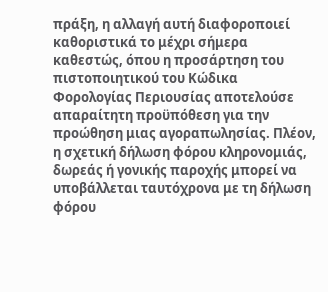πράξη, η αλλαγή αυτή διαφοροποιεί καθοριστικά το μέχρι σήμερα καθεστώς, όπου η προσάρτηση του πιστοποιητικού του Κώδικα Φορολογίας Περιουσίας αποτελούσε απαραίτητη προϋπόθεση για την προώθηση μιας αγοραπωλησίας. Πλέον, η σχετική δήλωση φόρου κληρονομιάς, δωρεάς ή γονικής παροχής μπορεί να υποβάλλεται ταυτόχρονα με τη δήλωση φόρου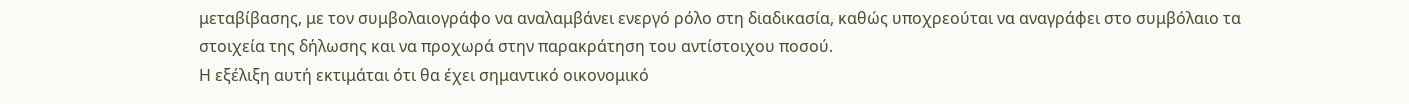μεταβίβασης, με τον συμβολαιογράφο να αναλαμβάνει ενεργό ρόλο στη διαδικασία, καθώς υποχρεούται να αναγράφει στο συμβόλαιο τα στοιχεία της δήλωσης και να προχωρά στην παρακράτηση του αντίστοιχου ποσού.
Η εξέλιξη αυτή εκτιμάται ότι θα έχει σημαντικό οικονομικό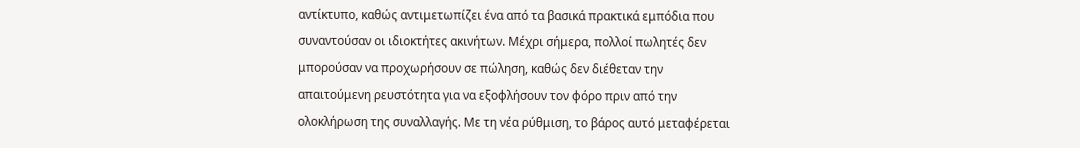αντίκτυπο, καθώς αντιμετωπίζει ένα από τα βασικά πρακτικά εμπόδια που συναντούσαν οι ιδιοκτήτες ακινήτων. Μέχρι σήμερα, πολλοί πωλητές δεν μπορούσαν να προχωρήσουν σε πώληση, καθώς δεν διέθεταν την απαιτούμενη ρευστότητα για να εξοφλήσουν τον φόρο πριν από την ολοκλήρωση της συναλλαγής. Με τη νέα ρύθμιση, το βάρος αυτό μεταφέρεται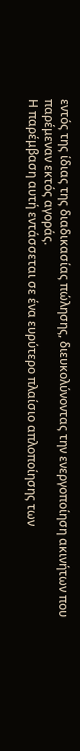εντός της ίδιας της διαδικασίας πώλησης, διευκολύνοντας την ενεργοποίηση ακινήτων που παρέμεναν εκτός αγοράς.
Η παρέμβαση αυτή εντάσσεται σε ένα ευρύτερο πλαίσιο απλοποίησης των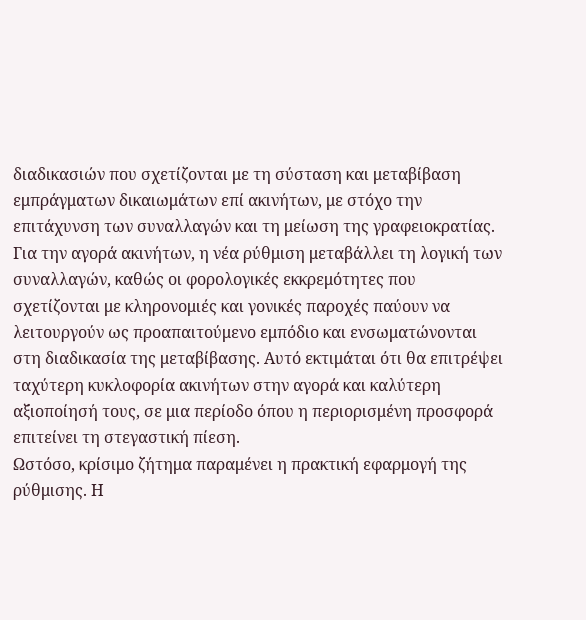διαδικασιών που σχετίζονται με τη σύσταση και μεταβίβαση εμπράγματων δικαιωμάτων επί ακινήτων, με στόχο την επιτάχυνση των συναλλαγών και τη μείωση της γραφειοκρατίας.
Για την αγορά ακινήτων, η νέα ρύθμιση μεταβάλλει τη λογική των συναλλαγών, καθώς οι φορολογικές εκκρεμότητες που σχετίζονται με κληρονομιές και γονικές παροχές παύουν να λειτουργούν ως προαπαιτούμενο εμπόδιο και ενσωματώνονται στη διαδικασία της μεταβίβασης. Αυτό εκτιμάται ότι θα επιτρέψει ταχύτερη κυκλοφορία ακινήτων στην αγορά και καλύτερη αξιοποίησή τους, σε μια περίοδο όπου η περιορισμένη προσφορά επιτείνει τη στεγαστική πίεση.
Ωστόσο, κρίσιμο ζήτημα παραμένει η πρακτική εφαρμογή της ρύθμισης. Η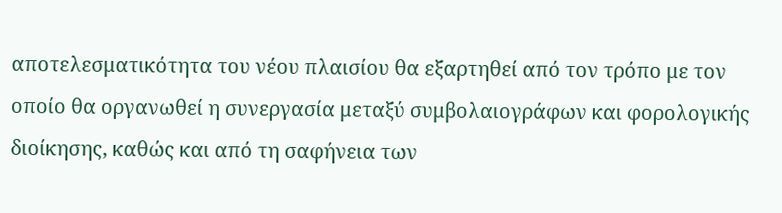αποτελεσματικότητα του νέου πλαισίου θα εξαρτηθεί από τον τρόπο με τον οποίο θα οργανωθεί η συνεργασία μεταξύ συμβολαιογράφων και φορολογικής διοίκησης, καθώς και από τη σαφήνεια των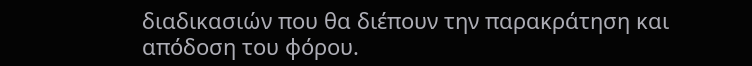διαδικασιών που θα διέπουν την παρακράτηση και απόδοση του φόρου.